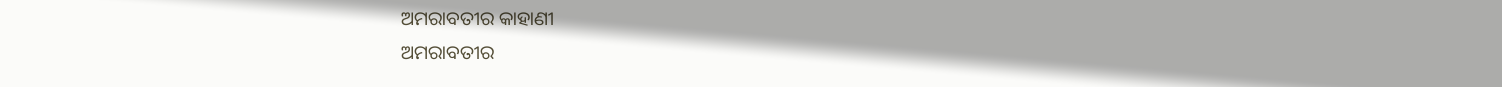ଅମରାବତୀର କାହାଣୀ
ଅମରାବତୀର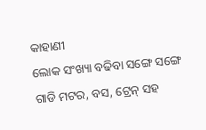କାହାଣୀ
ଲୋକ ସଂଖ୍ୟା ବଢିବା ସଙ୍ଗେ ସଙ୍ଗେ ଗାଡି ମଟର, ବସ, ଟ୍ରେନ୍ ସହ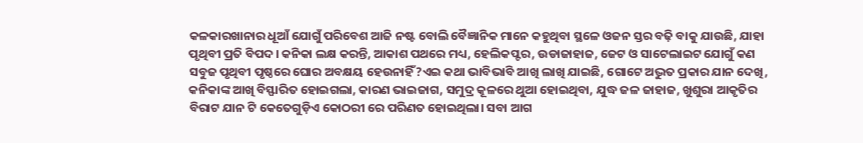କଳକାରଖାନାର ଧୂଆଁ ଯୋଗୁଁ ପରିବେଶ ଆଜି ନଷ୍ଟ ବୋଲି ବୈଜ୍ଞାନିକ ମାନେ କହୁଥିବା ସ୍ଥଳେ ଓଜନ ସ୍ତର ବଢ଼ି ବାକୁ ଯାଉଛି, ଯାହା ପୃଥିବୀ ପ୍ରତି ବିପଦ। କନିକା ଲକ୍ଷ କରନ୍ତି, ଆକାଶ ପଥରେ ମଧ୍ୟ, ହେଲିକପ୍ଟର, ଉଡାଜାହାଜ, ଜେଟ ଓ ସାଟେଲାଇଟ ଯୋଗୁଁ କଣ ସବୁଜ ପୃଥିବୀ ପୃଷ୍ଠରେ ଘୋର ଅବକ୍ଷୟ ହେଉନାହିଁ?ଏଇ କଥା ଭାବିଭାବି ଆଖି ଲାଖି ଯାଇଛି, ଗୋଟେ ଅଦ୍ଭୁତ ପ୍ରକାର ଯାନ ଦେଖି, କନିକାଙ୍କ ଆଖି ବିସ୍ଫାରିତ ହୋଇଗଲା, କାରଣ ଭାଇଜାଗ, ସମୁଦ୍ର କୂଳରେ ଥୁଆ ହୋଇଥିବା, ଯୁଦ୍ଧ ଜଳ ଜାହାଜ, ଖୁଶୁରା ଆକୃତିର ବିରାଟ ଯାନ ଟି କେତେଗୁଡ଼ିଏ କୋଠରୀ ରେ ପରିଣତ ହୋଇଥିଲା। ସବା ଆଗ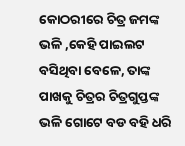କୋଠରୀରେ ଚିତ୍ର ଜମଙ୍କ ଭଳି ,କେହି ପାଇଲଟ ବସିଥିବା ବେଳେ, ତାଙ୍କ ପାଖକୁ ଚିତ୍ରର ଚିତ୍ରଗୁପ୍ତଙ୍କ ଭଳି ଗୋଟେ ବଡ ବହି ଧରି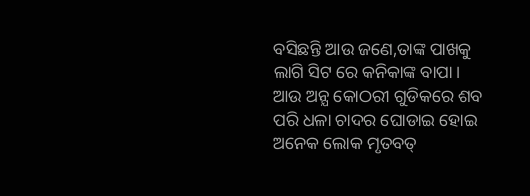ବସିଛନ୍ତି ଆଉ ଜଣେ,ତାଙ୍କ ପାଖକୁ ଲାଗି ସିଟ ରେ କନିକାଙ୍କ ବାପା। ଆଉ ଅନ୍ଯ କୋଠରୀ ଗୁଡିକରେ ଶବ ପରି ଧଳା ଚାଦର ଘୋଡାଇ ହୋଇ ଅନେକ ଲୋକ ମୃତବତ୍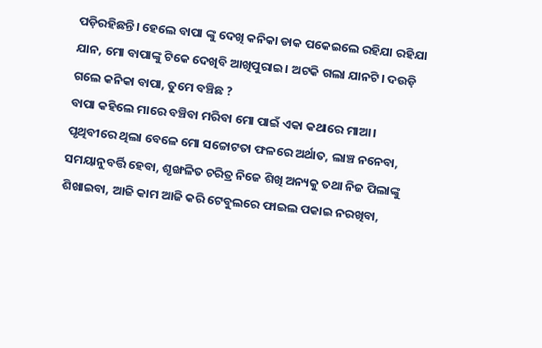ପଡ଼ିରହିଛନ୍ତି। ହେଲେ ବାପା ଙ୍କୁ ଦେଖି କନିକା ଡାକ ପକେଇଲେ ରହିଯା ରହିଯା ଯାନ, ମୋ ବାପାଙ୍କୁ ଟିକେ ଦେଖିବି ଆଖିପୁରାଇ। ଅଟକି ଗଲା ଯାନଟି। ଦଉଡ଼ି ଗଲେ କନିକା ବାପା, ତୁମେ ବଞ୍ଚିଛ ?
ବାପା କହିଲେ ମାରେ ବଞ୍ଚିବା ମରିବା ମୋ ପାଇଁ ଏକା କଥାରେ ମାଆ। ପୃଥିବୀରେ ଥିଲା ବେଳେ ମୋ ସଚ୍ଚୋଟତା ଫଳରେ ଅର୍ଥାତ, ଲାଞ୍ଚ ନନେବା, ସମୟାନୁବର୍ତ୍ତି ହେବା, ଶୃଙ୍ଖଳିତ ଚରିତ୍ର ନିଜେ ଶିଖି ଅନ୍ୟକୁ ତଥା ନିଜ ପିଲାଙ୍କୁ ଶିଖାଇବା, ଆଜି କାମ ଆଜି କରି ଟେବୁଲରେ ଫାଇଲ ପକାଇ ନରଖିବା,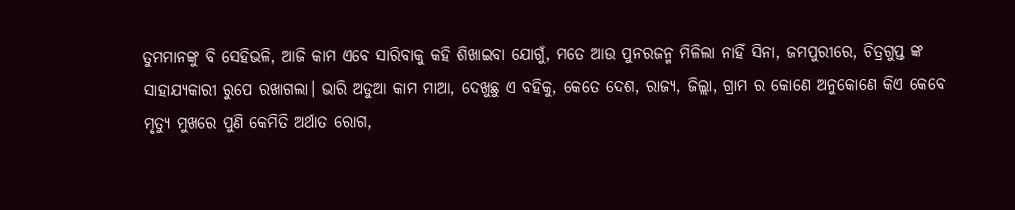ତୁମମାନଙ୍କୁ ବି ସେହିଭଳି, ଆଜି କାମ ଏବେ ସାରିବାକୁ କହି ଶିଖାଇବା ଯୋଗୁଁ, ମତେ ଆଉ ପୁନରଜନ୍ମ ମିଳିଲା ନାହିଁ ସିନା, ଜମପୁରୀରେ, ଚିତ୍ରଗୁପ୍ତ ଙ୍କ ସାହାଯ୍ୟକାରୀ ରୁପେ ରଖାଗଲା। ଭାରି ଅଡୁଆ କାମ ମାଆ, ଦେଖୁଛୁ ଏ ବହିକୁ, କେତେ ଦେଶ, ରାଜ୍ୟ, ଜିଲ୍ଲା, ଗ୍ରାମ ର କୋଣେ ଅନୁକୋଣେ କିଏ କେବେ ମୃତ୍ୟୁ ମୁଖରେ ପୁଣି କେମିତି ଅର୍ଥାତ ରୋଗ,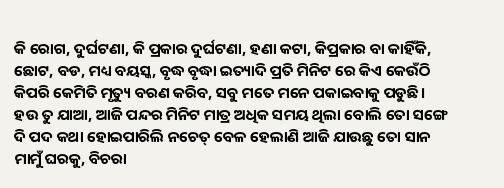କି ରୋଗ, ଦୁର୍ଘଟଣା, କି ପ୍ରକାର ଦୁର୍ଘଟଣା, ହଣା କଟା, କିପ୍ରକାର ବା କାହିଁକି, ଛୋଟ, ବଡ, ମଧ୍ୟ ବୟସ୍କ, ବୃଦ୍ଧ ବୃଦ୍ଧା ଇତ୍ୟାଦି ପ୍ରତି ମିନିଟ ରେ କିଏ କେଉଁଠି କିପରି କେମିତି ମୃତ୍ୟୁ ବରଣ କରିବ, ସବୁ ମତେ ମନେ ପକାଇବାକୁ ପଡୁଛି। ହଉ ତୁ ଯାଆ, ଆଜି ପନ୍ଦର ମିନିଟ ମାତ୍ର ଅଧିକ ସମୟ ଥିଲା ବୋଲି ତୋ ସଙ୍ଗେ ଦି ପଦ କଥା ହୋଇପାରିଲି ନଚେତ୍ ବେଳ ହେଲାଣି ଆଜି ଯାଉଛୁ ତୋ ସାନ ମାମୁଁ ଘରକୁ, ବିଚରା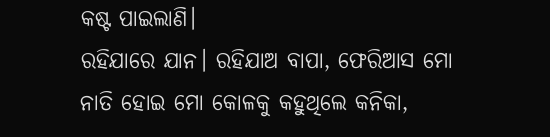କଷ୍ଟ ପାଇଲାଣି।
ରହିଯାରେ ଯାନ। ରହିଯାଅ ବାପା, ଫେରିଆସ ମୋ ନାତି ହୋଇ ମୋ କୋଳକୁ କହୁଥିଲେ କନିକା,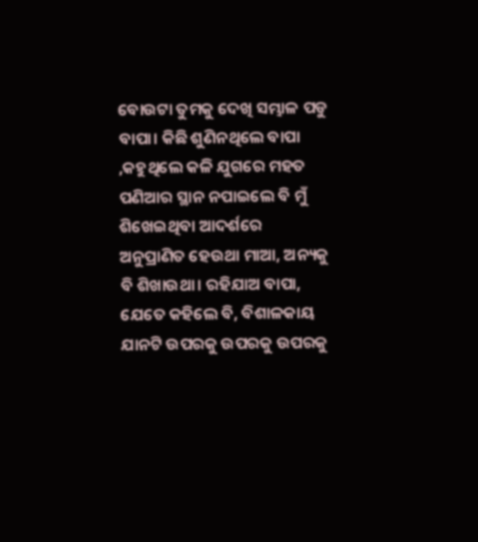ବୋଉଟା ତୁମକୁ ଦେଖି ସମ୍ଭାଳ ପଡୁ ବାପା। କିଛି ଶୁଣିନଥିଲେ ବାପା ,କହୁଥିଲେ କଳି ଯୁଗରେ ମହତ ପଣିଆର ସ୍ଥାନ ନପାଇଲେ ବି ମୁଁ ଶିଖେଇଥିବା ଆଦର୍ଶରେ ଅନୁପ୍ରାଣିତ ହେଉଥା ମାଆ, ଅନ୍ୟକୁ ବି ଶିଖାଉଥା। ରହିଯାଅ ବାପା, ଯେତେ କହିଲେ ବି, ବିଶାଳକାୟ ଯାନଟି ଉପରକୁ ଉପରକୁ ଉପରକୁ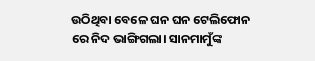ଉଠିଥିବା ବେଳେ ଘନ ଘନ ଟେଲିଫୋନ ରେ ନିଦ ଭାଙ୍ଗିଗଲା। ସାନମାମୁଁଙ୍କ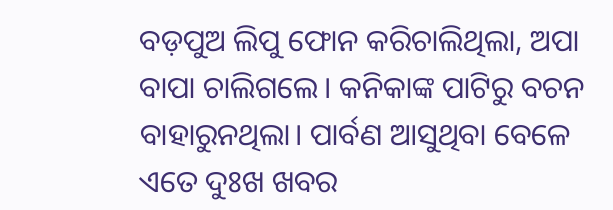ବଡ଼ପୁଅ ଲିପୁ ଫୋନ କରିଚାଲିଥିଲା, ଅପା ବାପା ଚାଲିଗଲେ। କନିକାଙ୍କ ପାଟିରୁ ବଚନ ବାହାରୁନଥିଲା। ପାର୍ବଣ ଆସୁଥିବା ବେଳେ ଏତେ ଦୁଃଖ ଖବର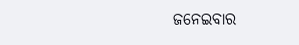ଜନେଇବାର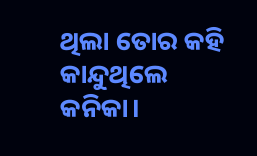ଥିଲା ତୋର କହି କାନ୍ଦୁଥିଲେ କନିକା।